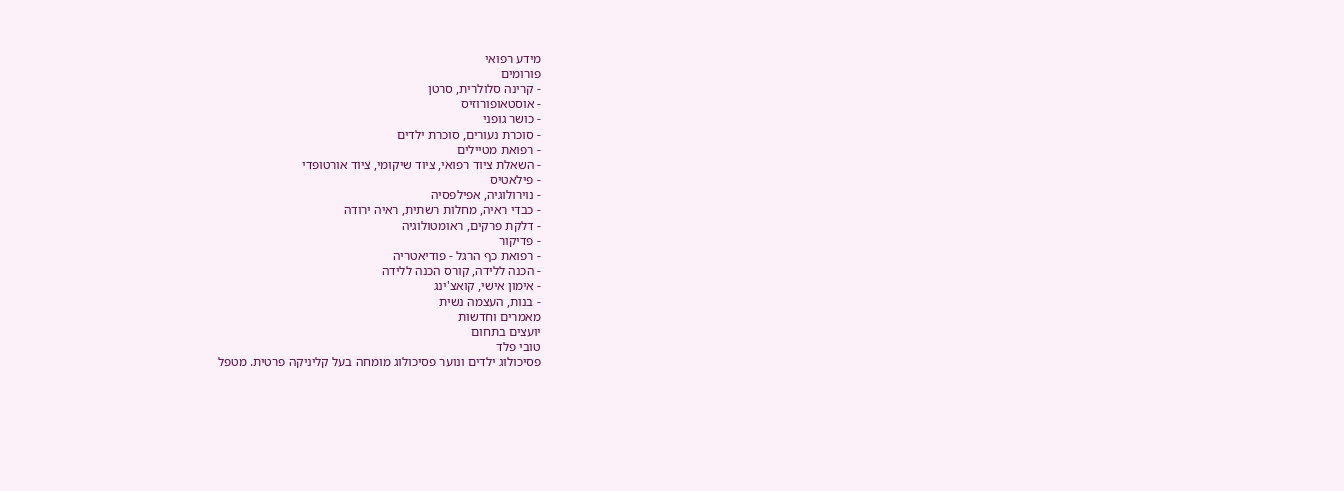מידע רפואי
פורומים
- קרינה סלולרית, סרטן
- אוסטאופורוזיס
- כושר גופני
- סוכרת נעורים, סוכרת ילדים
- רפואת מטיילים
- השאלת ציוד רפואי, ציוד שיקומי, ציוד אורטופדי
- פילאטיס
- נוירולוגיה, אפילפסיה
- כבדי ראיה, מחלות רשתית, ראיה ירודה
- דלקת פרקים, ראומטולוגיה
- פדיקור
- רפואת כף הרגל - פודיאטריה
- הכנה ללידה, קורס הכנה ללידה
- אימון אישי, קואצ'ינג
- בנות, העצמה נשית
מאמרים וחדשות
יועצים בתחום
טובי פלד
פסיכולוג ילדים ונוער פסיכולוג מומחה בעל קליניקה פרטית. מטפל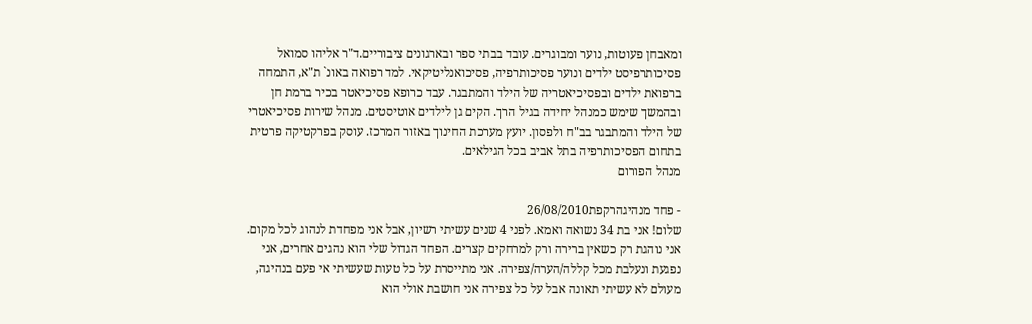ומאבחן פעוטות, נוער ומבוגרים. עובד בבתי ספר ובארגונים ציבוריים.ד"ר אליהו סמואל
פסיכותרפיסט ילדים ונוער פסיכותרפיה, פסיכואנליטיקאי. למד רפואה באונ` ת"א, התמחה ברפואת ילדים ובפסיכיאטריה של הילד והמתבגר. עבד כרופא פסיכיאטר בכיר ברמת חן ובהמשך שימש כמנהל יחידה בגיל הרך. הקים גן לילדים אוטיסטים. מנהל שירות פסיכיאטרי של הילד והמתבגר בב"ח ולפסון. יועץ מערכת החינוך באזור המרכז. עוסק בפרקטיקה פרטית בתחום הפסיכותרפיה בתל אביב בכל הגילאים.
מנהל הפורום

- פחד מנהיגהרקפת26/08/2010
שלום! אני בת 34 נשואה ואמא. לפני 4 שנים עשיתי רשיון, אבל אני מפחדת לנהוג לכל מקום. אני נוהגת רק כשאין ברירה ורק למרחקים קצרים. הפחד הגדול שלי הוא נהגים אחרים, אני נפגעת ונעלבת מכל קללה/הערה/צפירה. אני מתייסרת על כל טעות שעשיתי אי פעם בנהיגה, מעולם לא עשיתי תאונה אבל על כל צפירה אני חושבת אולי הוא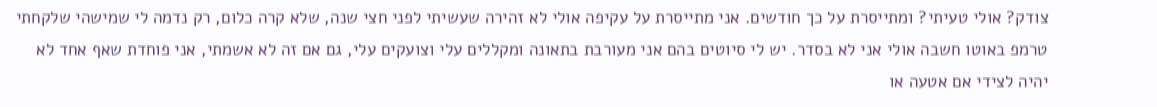צודק? אולי טעיתי? ומתייסרת על כך חודשים. אני מתייסרת על עקיפה אולי לא זהירה שעשיתי לפני חצי שנה, שלא קרה כלום, רק נדמה לי שמישהי שלקחתי טרמפ באוטו חשבה אולי אני לא בסדר. יש לי סיוטים בהם אני מעורבת בתאונה ומקללים עלי וצועקים עלי, גם אם זה לא אשמתי, אני פוחדת שאף אחד לא יהיה לצידי אם אטעה או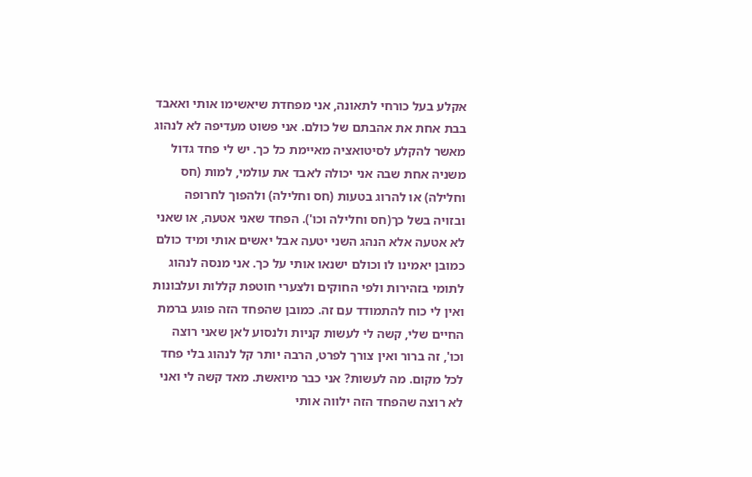אקלע בעל כורחי לתאונה, אני מפחדת שיאשימו אותי ואאבד בבת אחת את אהבתם של כולם. אני פשוט מעדיפה לא לנהוג מאשר להקלע לסיטואציה מאיימת כל כך. יש לי פחד גדול משניה אחת שבה אני יכולה לאבד את עולמי, למות (חס וחלילה) או להרוג בטעות (חס וחלילה) ולהפוך לחרופה ובזויה בשל כך(חס וחלילה וכו'). הפחד שאני אטעה, או שאני לא אטעה אלא הנהג השני יטעה אבל יאשים אותי ומיד כולם כמובן יאמינו לו וכולם ישנאו אותי על כך. אני מנסה לנהוג לתומי בזהירות ולפי החוקים ולצערי חוטפת קללות ועלבונות ואין לי כוח להתמודד עם זה. כמובן שהפחד הזה פוגע ברמת החיים שלי, קשה לי לעשות קניות ולנסוע לאן שאני רוצה וכו', זה ברור ואין צורך לפרט, הרבה יותר קל לנהוג בלי פחד לכל מקום. מה לעשות? אני כבר מיואשת. מאד קשה לי ואני לא רוצה שהפחד הזה ילווה אותי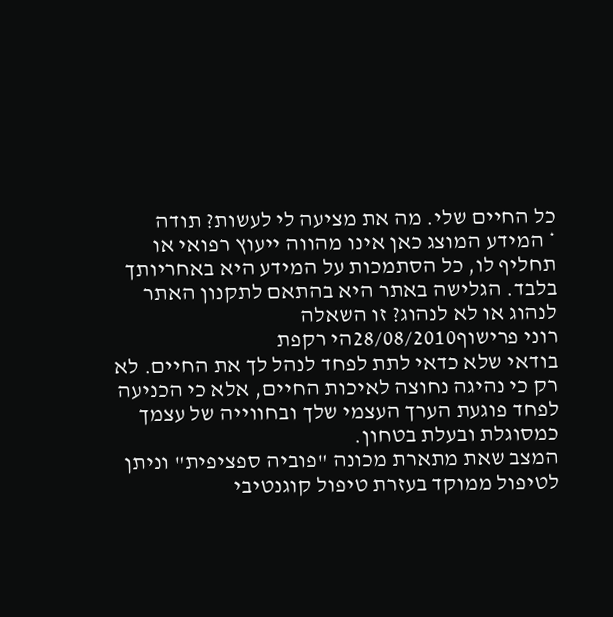כל החיים שלי. מה את מציעה לי לעשות? תודה
* המידע המוצג כאן אינו מהווה ייעוץ רפואי או תחליף לו, כל הסתמכות על המידע היא באחריותך בלבד. הגלישה באתר היא בהתאם לתקנון האתר לנהוג או לא לנהוג? זו השאלה
רוני פרישוף28/08/2010הי רקפת
בודאי שלא כדאי לתת לפחד לנהל לך את החיים. לא רק כי נהיגה נחוצה לאיכות החיים, אלא כי הכניעה לפחד פוגעת הערך העצמי שלך ובחווייה של עצמך כמסוגלת ובעלת בטחון.
המצב שאת מתארת מכונה "פוביה ספציפית" וניתן לטיפול ממוקד בעזרת טיפול קוגנטיבי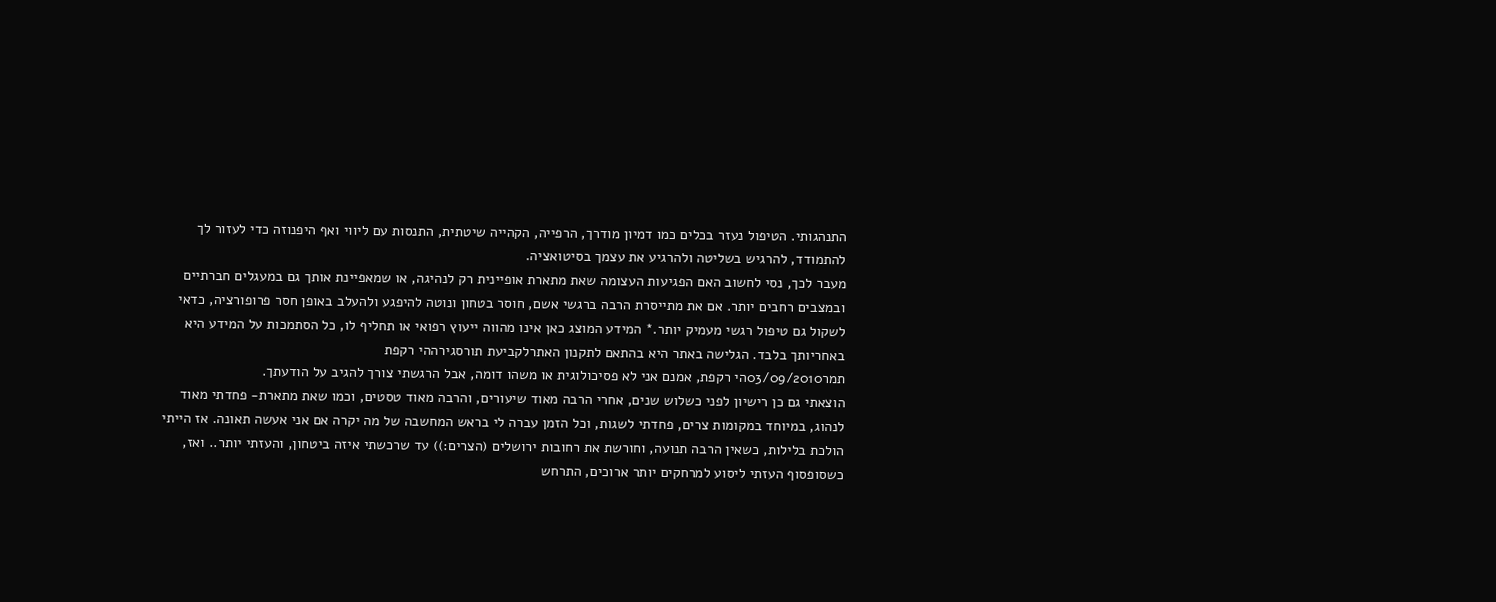התנהגותי. הטיפול נעזר בכלים כמו דמיון מודרך, הרפייה, הקהייה שיטתית, התנסות עם ליווי ואף היפנוזה כדי לעזור לך להתמודד, להרגיש בשליטה ולהרגיע את עצמך בסיטואציה.
מעבר לכך, נסי לחשוב האם הפגיעות העצומה שאת מתארת אופיינית רק לנהיגה, או שמאפיינת אותך גם במעגלים חברתיים ובמצבים רחבים יותר. אם את מתייסרת הרבה ברגשי אשם, חוסר בטחון ונוטה להיפגע ולהעלב באופן חסר פרופורציה, כדאי לשקול גם טיפול רגשי מעמיק יותר.* המידע המוצג כאן אינו מהווה ייעוץ רפואי או תחליף לו, כל הסתמכות על המידע היא באחריותך בלבד. הגלישה באתר היא בהתאם לתקנון האתרלקביעת תורסגירההי רקפת
תמר03/09/2010הי רקפת, אמנם אני לא פסיכולוגית או משהו דומה, אבל הרגשתי צורך להגיב על הודעתך.
הוצאתי גם כן רישיון לפני כשלוש שנים, אחרי הרבה מאוד שיעורים, והרבה מאוד טסטים, וכמו שאת מתארת- פחדתי מאוד לנהוג, במיוחד במקומות צרים, פחדתי לשגות, וכל הזמן עברה לי בראש המחשבה של מה יקרה אם אני אעשה תאונה. אז הייתי הולכת בלילות, כשאין הרבה תנועה, וחורשת את רחובות ירושלים (הצרים:)) עד שרכשתי איזה ביטחון, והעזתי יותר.. ואז, כשסופסוף העזתי ליסוע למרחקים יותר ארוכים, התרחש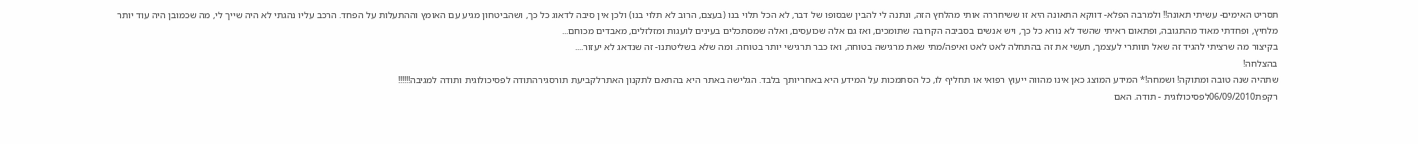תסריט האימים- עשיתי תאונה!! ולמרבה הפלא- דווקא התאונה היא זו ששיחררה אותי מהלחץ הזה, ונתנה לי להבין שבסופו של דבר, לא הכל תלוי בנו (בעצם, הרוב לא תלוי בנו) ולכן אין סיבה לדאוג כל כך, ושהביטחון מגיע עם האומץ וההתעלות על הפחד. הרכב עליו נהגתי לא היה שייך לי, מה שכמובן היה עוד יותר מלחיץ, ופחדתי מאוד מהתגובה, ופתאום ראיתי שהשד לא נורא כל כך, ויש אנשים בסביבה הקרובה שתומכים, ואז גם אלה שכועסים, ואלה שמסתכלים בעינים לועגות ומזלזלים, מאבדים מכוחם...
בקיצור מה שרציתי להגיד זה שאל תוותרי לעצמך, תעשי את זה בהתחלה לאט לאט ואיפה/מתי שאת מרגישה בטוחה, ואז כבר תרגישי יותר בטוחה. ומה שלא בשליטתנו- זה שנדאג לא יעזור....
בהצלחה!
שתהיה שנה טובה ומתוקה! ושמחה!* המידע המוצג כאן אינו מהווה ייעוץ רפואי או תחליף לו, כל הסתמכות על המידע היא באחריותך בלבד. הגלישה באתר היא בהתאם לתקנון האתרלקביעת תורסגירהתודה לפסיכולוגית ותודה למגיבה!!!!!!
רקפת06/09/2010לפסיכולוגית - תודה. האם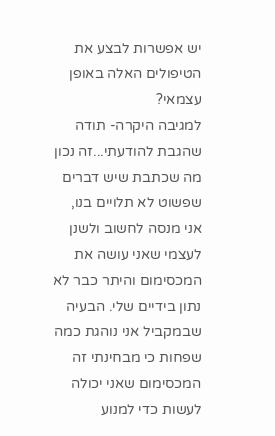יש אפשרות לבצע את הטיפולים האלה באופן עצמאי?
למגיבה היקרה- תודה שהגבת להודעתי...זה נכון מה שכתבת שיש דברים שפשוט לא תלויים בנו, אני מנסה לחשוב ולשנן לעצמי שאני עושה את המכסימום והיתר כבר לא נתון בידיים שלי. הבעיה שבמקביל אני נוהגת כמה שפחות כי מבחינתי זה המכסימום שאני יכולה לעשות כדי למנוע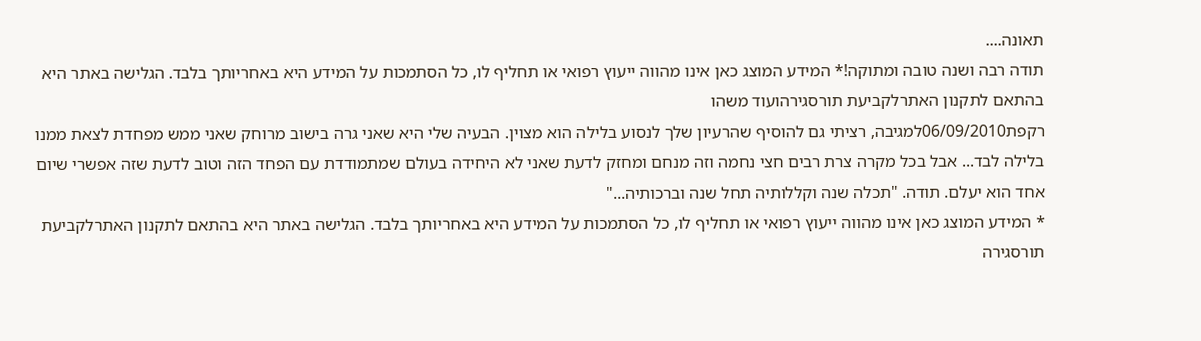תאונה....
תודה רבה ושנה טובה ומתוקה!* המידע המוצג כאן אינו מהווה ייעוץ רפואי או תחליף לו, כל הסתמכות על המידע היא באחריותך בלבד. הגלישה באתר היא בהתאם לתקנון האתרלקביעת תורסגירהועוד משהו
רקפת06/09/2010למגיבה, רציתי גם להוסיף שהרעיון שלך לנסוע בלילה הוא מצוין. הבעיה שלי היא שאני גרה בישוב מרוחק שאני ממש מפחדת לצאת ממנו בלילה לבד... אבל בכל מקרה צרת רבים חצי נחמה וזה מנחם ומחזק לדעת שאני לא היחידה בעולם שמתמודדת עם הפחד הזה וטוב לדעת שזה אפשרי שיום אחד הוא יעלם. תודה. "תכלה שנה וקללותיה תחל שנה וברכותיה..."
* המידע המוצג כאן אינו מהווה ייעוץ רפואי או תחליף לו, כל הסתמכות על המידע היא באחריותך בלבד. הגלישה באתר היא בהתאם לתקנון האתרלקביעת תורסגירה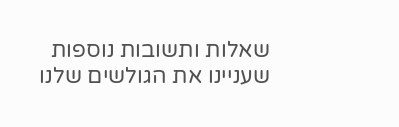שאלות ותשובות נוספות שעניינו את הגולשים שלנו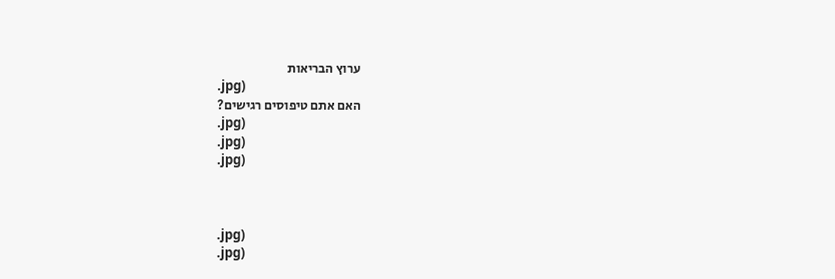ערוץ הבריאות
.jpg)
האם אתם טיפוסים רגישים?
.jpg)
.jpg)
.jpg)



.jpg)
.jpg)